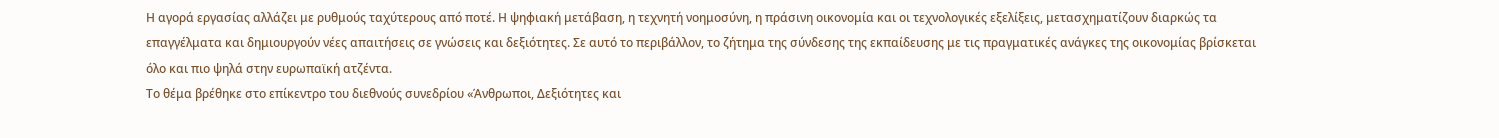Η αγορά εργασίας αλλάζει με ρυθμούς ταχύτερους από ποτέ. Η ψηφιακή μετάβαση, η τεχνητή νοημοσύνη, η πράσινη οικονομία και οι τεχνολογικές εξελίξεις, μετασχηματίζουν διαρκώς τα επαγγέλματα και δημιουργούν νέες απαιτήσεις σε γνώσεις και δεξιότητες. Σε αυτό το περιβάλλον, το ζήτημα της σύνδεσης της εκπαίδευσης με τις πραγματικές ανάγκες της οικονομίας βρίσκεται όλο και πιο ψηλά στην ευρωπαϊκή ατζέντα.
Το θέμα βρέθηκε στο επίκεντρο του διεθνούς συνεδρίου «Άνθρωποι, Δεξιότητες και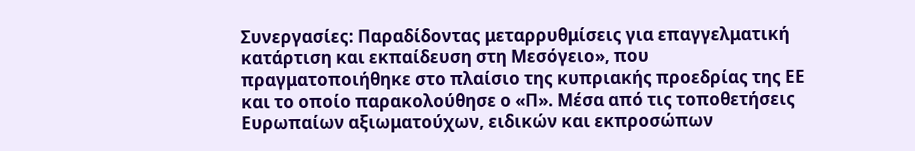Συνεργασίες: Παραδίδοντας μεταρρυθμίσεις για επαγγελματική κατάρτιση και εκπαίδευση στη Μεσόγειο», που πραγματοποιήθηκε στο πλαίσιο της κυπριακής προεδρίας της ΕΕ και το οποίο παρακολούθησε ο «Π». Μέσα από τις τοποθετήσεις Ευρωπαίων αξιωματούχων, ειδικών και εκπροσώπων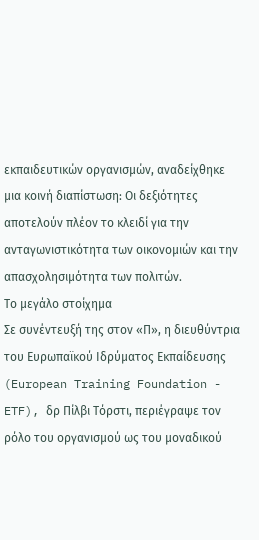εκπαιδευτικών οργανισμών, αναδείχθηκε μια κοινή διαπίστωση: Οι δεξιότητες αποτελούν πλέον το κλειδί για την ανταγωνιστικότητα των οικονομιών και την απασχολησιμότητα των πολιτών.
Το μεγάλο στοίχημα
Σε συνέντευξή της στον «Π», η διευθύντρια του Ευρωπαϊκού Ιδρύματος Εκπαίδευσης (European Training Foundation - ETF), δρ Πίλβι Τόρστι, περιέγραψε τον ρόλο του οργανισμού ως του μοναδικού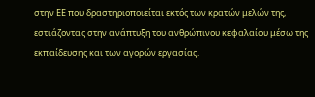στην ΕΕ που δραστηριοποιείται εκτός των κρατών μελών της, εστιάζοντας στην ανάπτυξη του ανθρώπινου κεφαλαίου μέσω της εκπαίδευσης και των αγορών εργασίας.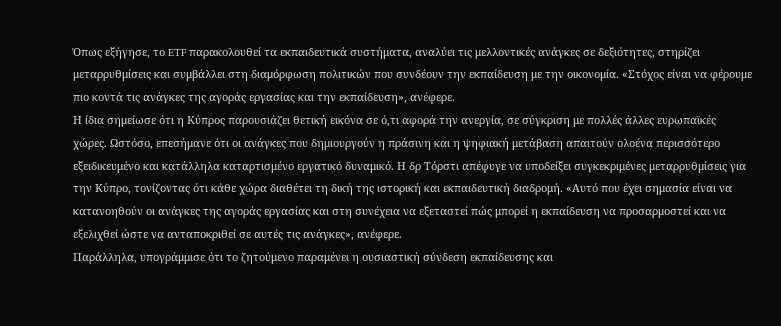Όπως εξήγησε, το ETF παρακολουθεί τα εκπαιδευτικά συστήματα, αναλύει τις μελλοντικές ανάγκες σε δεξιότητες, στηρίζει μεταρρυθμίσεις και συμβάλλει στη διαμόρφωση πολιτικών που συνδέουν την εκπαίδευση με την οικονομία. «Στόχος είναι να φέρουμε πιο κοντά τις ανάγκες της αγοράς εργασίας και την εκπαίδευση», ανέφερε.
Η ίδια σημείωσε ότι η Κύπρος παρουσιάζει θετική εικόνα σε ό,τι αφορά την ανεργία, σε σύγκριση με πολλές άλλες ευρωπαϊκές χώρες. Ωστόσο, επεσήμανε ότι οι ανάγκες που δημιουργούν η πράσινη και η ψηφιακή μετάβαση απαιτούν ολοένα περισσότερο εξειδικευμένο και κατάλληλα καταρτισμένο εργατικό δυναμικό. Η δρ Τόρστι απέφυγε να υποδείξει συγκεκριμένες μεταρρυθμίσεις για την Κύπρο, τονίζοντας ότι κάθε χώρα διαθέτει τη δική της ιστορική και εκπαιδευτική διαδρομή. «Αυτό που έχει σημασία είναι να κατανοηθούν οι ανάγκες της αγοράς εργασίας και στη συνέχεια να εξεταστεί πώς μπορεί η εκπαίδευση να προσαρμοστεί και να εξελιχθεί ώστε να ανταποκριθεί σε αυτές τις ανάγκες», ανέφερε.
Παράλληλα, υπογράμμισε ότι το ζητούμενο παραμένει η ουσιαστική σύνδεση εκπαίδευσης και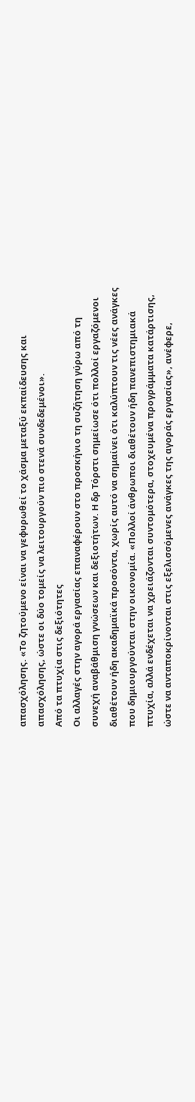απασχόλησης. «Το ζητούμενο είναι να γεφυρωθεί το χάσμα μεταξύ εκπαίδευσης και απασχόλησης, ώστε οι δύο τομείς να λειτουργούν πιο στενά συνδεδεμένοι».
Από τα πτυχία στις δεξιότητες
Οι αλλαγές στην αγορά εργασίας επαναφέρουν στο προσκήνιο τη συζήτηση γύρω από τη συνεχή αναβάθμιση γνώσεων και δεξιοτήτων. Η δρ Τόρστι σημείωσε ότι πολλοί εργαζόμενοι διαθέτουν ήδη ακαδημαϊκά προσόντα, χωρίς αυτό να σημαίνει ότι καλύπτουν τις νέες ανάγκες που δημιουργούνται στην οικονομία. «Πολλοί άνθρωποι διαθέτουν ήδη πανεπιστημιακά πτυχία, αλλά ενδέχεται να χρειάζονται συντομότερα, στοχευμένα προγράμματα κατάρτισης, ώστε να ανταποκρίνονται στις εξελισσόμενες ανάγκες της αγοράς εργασίας», ανέφερε,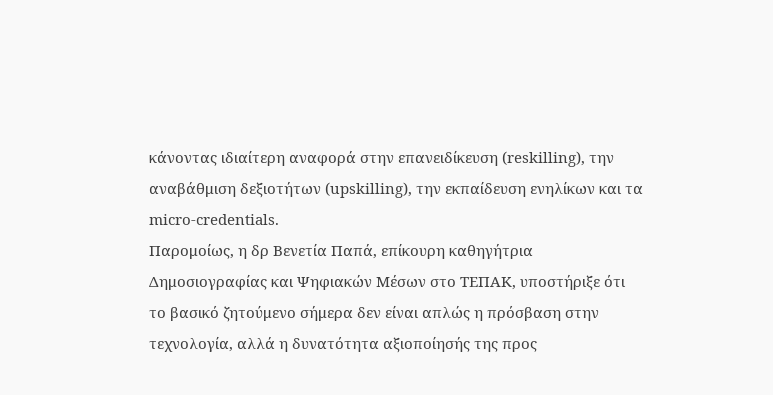κάνοντας ιδιαίτερη αναφορά στην επανειδίκευση (reskilling), την αναβάθμιση δεξιοτήτων (upskilling), την εκπαίδευση ενηλίκων και τα micro-credentials.
Παρομοίως, η δρ Βενετία Παπά, επίκουρη καθηγήτρια Δημοσιογραφίας και Ψηφιακών Μέσων στο ΤΕΠΑΚ, υποστήριξε ότι το βασικό ζητούμενο σήμερα δεν είναι απλώς η πρόσβαση στην τεχνολογία, αλλά η δυνατότητα αξιοποίησής της προς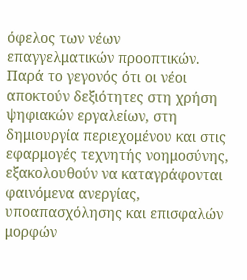όφελος των νέων επαγγελματικών προοπτικών.
Παρά το γεγονός ότι οι νέοι αποκτούν δεξιότητες στη χρήση ψηφιακών εργαλείων, στη δημιουργία περιεχομένου και στις εφαρμογές τεχνητής νοημοσύνης, εξακολουθούν να καταγράφονται φαινόμενα ανεργίας, υποαπασχόλησης και επισφαλών μορφών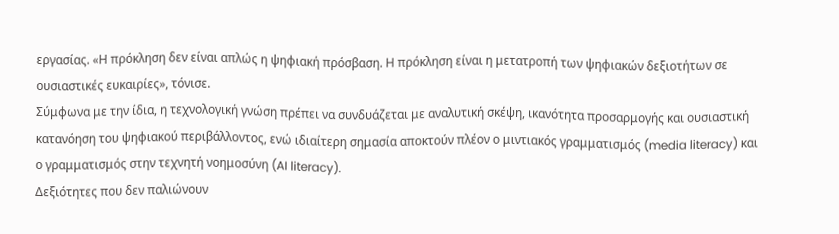εργασίας. «Η πρόκληση δεν είναι απλώς η ψηφιακή πρόσβαση. Η πρόκληση είναι η μετατροπή των ψηφιακών δεξιοτήτων σε ουσιαστικές ευκαιρίες», τόνισε.
Σύμφωνα με την ίδια, η τεχνολογική γνώση πρέπει να συνδυάζεται με αναλυτική σκέψη, ικανότητα προσαρμογής και ουσιαστική κατανόηση του ψηφιακού περιβάλλοντος, ενώ ιδιαίτερη σημασία αποκτούν πλέον ο μιντιακός γραμματισμός (media literacy) και ο γραμματισμός στην τεχνητή νοημοσύνη (AI literacy).
Δεξιότητες που δεν παλιώνουν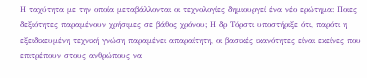Η ταχύτητα με την οποία μεταβάλλονται οι τεχνολογίες δημιουργεί ένα νέο ερώτημα: Ποιες δεξιότητες παραμένουν χρήσιμες σε βάθος χρόνου; Η δρ Τόρστι υποστήριξε ότι, παρότι η εξειδικευμένη τεχνική γνώση παραμένει απαραίτητη, οι βασικές ικανότητες είναι εκείνες που επιτρέπουν στους ανθρώπους να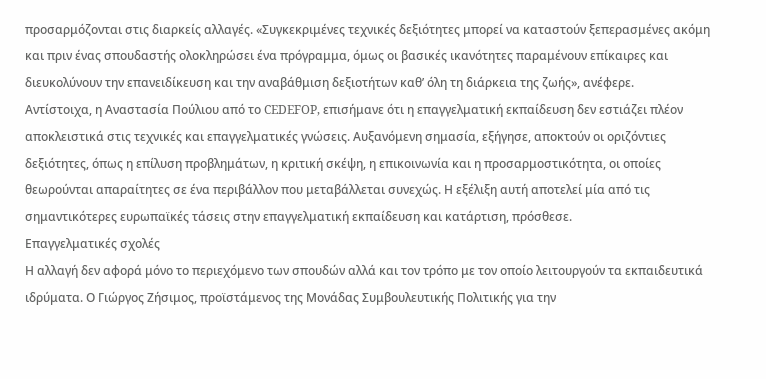προσαρμόζονται στις διαρκείς αλλαγές. «Συγκεκριμένες τεχνικές δεξιότητες μπορεί να καταστούν ξεπερασμένες ακόμη και πριν ένας σπουδαστής ολοκληρώσει ένα πρόγραμμα, όμως οι βασικές ικανότητες παραμένουν επίκαιρες και διευκολύνουν την επανειδίκευση και την αναβάθμιση δεξιοτήτων καθ’ όλη τη διάρκεια της ζωής», ανέφερε.
Αντίστοιχα, η Αναστασία Πούλιου από το CEDEFOP, επισήμανε ότι η επαγγελματική εκπαίδευση δεν εστιάζει πλέον αποκλειστικά στις τεχνικές και επαγγελματικές γνώσεις. Αυξανόμενη σημασία, εξήγησε, αποκτούν οι οριζόντιες δεξιότητες, όπως η επίλυση προβλημάτων, η κριτική σκέψη, η επικοινωνία και η προσαρμοστικότητα, οι οποίες θεωρούνται απαραίτητες σε ένα περιβάλλον που μεταβάλλεται συνεχώς. Η εξέλιξη αυτή αποτελεί μία από τις σημαντικότερες ευρωπαϊκές τάσεις στην επαγγελματική εκπαίδευση και κατάρτιση, πρόσθεσε.
Επαγγελματικές σχολές
Η αλλαγή δεν αφορά μόνο το περιεχόμενο των σπουδών αλλά και τον τρόπο με τον οποίο λειτουργούν τα εκπαιδευτικά ιδρύματα. Ο Γιώργος Ζήσιμος, προϊστάμενος της Μονάδας Συμβουλευτικής Πολιτικής για την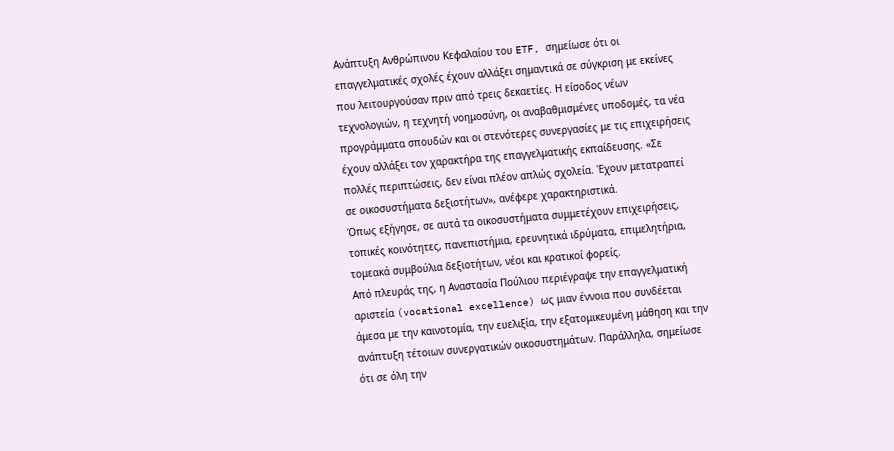Ανάπτυξη Ανθρώπινου Κεφαλαίου του ETF, σημείωσε ότι οι επαγγελματικές σχολές έχουν αλλάξει σημαντικά σε σύγκριση με εκείνες που λειτουργούσαν πριν από τρεις δεκαετίες. Η είσοδος νέων τεχνολογιών, η τεχνητή νοημοσύνη, οι αναβαθμισμένες υποδομές, τα νέα προγράμματα σπουδών και οι στενότερες συνεργασίες με τις επιχειρήσεις έχουν αλλάξει τον χαρακτήρα της επαγγελματικής εκπαίδευσης. «Σε πολλές περιπτώσεις, δεν είναι πλέον απλώς σχολεία. Έχουν μετατραπεί σε οικοσυστήματα δεξιοτήτων», ανέφερε χαρακτηριστικά.
Όπως εξήγησε, σε αυτά τα οικοσυστήματα συμμετέχουν επιχειρήσεις, τοπικές κοινότητες, πανεπιστήμια, ερευνητικά ιδρύματα, επιμελητήρια, τομεακά συμβούλια δεξιοτήτων, νέοι και κρατικοί φορείς.
Από πλευράς της, η Αναστασία Πούλιου περιέγραψε την επαγγελματική αριστεία (vocational excellence) ως μιαν έννοια που συνδέεται άμεσα με την καινοτομία, την ευελιξία, την εξατομικευμένη μάθηση και την ανάπτυξη τέτοιων συνεργατικών οικοσυστημάτων. Παράλληλα, σημείωσε ότι σε όλη την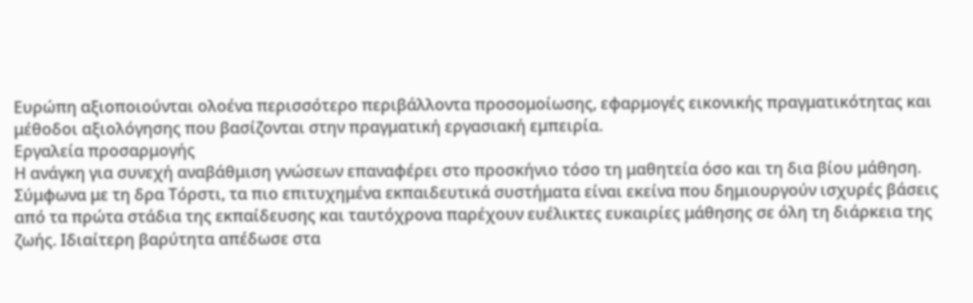Ευρώπη αξιοποιούνται ολοένα περισσότερο περιβάλλοντα προσομοίωσης, εφαρμογές εικονικής πραγματικότητας και μέθοδοι αξιολόγησης που βασίζονται στην πραγματική εργασιακή εμπειρία.
Εργαλεία προσαρμογής
Η ανάγκη για συνεχή αναβάθμιση γνώσεων επαναφέρει στο προσκήνιο τόσο τη μαθητεία όσο και τη δια βίου μάθηση. Σύμφωνα με τη δρα Τόρστι, τα πιο επιτυχημένα εκπαιδευτικά συστήματα είναι εκείνα που δημιουργούν ισχυρές βάσεις από τα πρώτα στάδια της εκπαίδευσης και ταυτόχρονα παρέχουν ευέλικτες ευκαιρίες μάθησης σε όλη τη διάρκεια της ζωής. Ιδιαίτερη βαρύτητα απέδωσε στα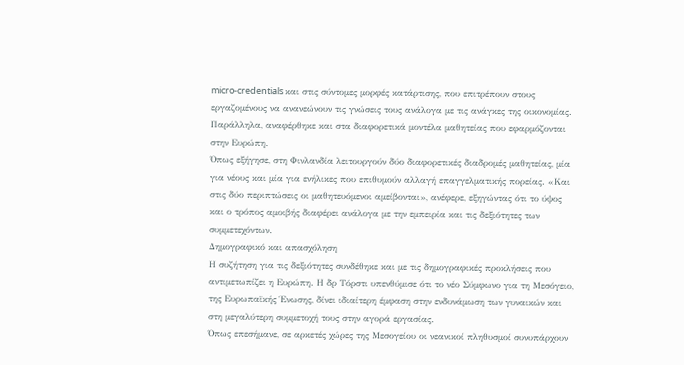micro-credentials και στις σύντομες μορφές κατάρτισης, που επιτρέπουν στους εργαζομένους να ανανεώνουν τις γνώσεις τους ανάλογα με τις ανάγκες της οικονομίας. Παράλληλα, αναφέρθηκε και στα διαφορετικά μοντέλα μαθητείας που εφαρμόζονται στην Ευρώπη.
Όπως εξήγησε, στη Φινλανδία λειτουργούν δύο διαφορετικές διαδρομές μαθητείας, μία για νέους και μία για ενήλικες που επιθυμούν αλλαγή επαγγελματικής πορείας. «Και στις δύο περιπτώσεις οι μαθητευόμενοι αμείβονται», ανέφερε, εξηγώντας ότι το ύψος και ο τρόπος αμοιβής διαφέρει ανάλογα με την εμπειρία και τις δεξιότητες των συμμετεχόντων.
Δημογραφικό και απασχόληση
Η συζήτηση για τις δεξιότητες συνδέθηκε και με τις δημογραφικές προκλήσεις που αντιμετωπίζει η Ευρώπη. Η δρ Τόρστι υπενθύμισε ότι το νέο Σύμφωνο για τη Μεσόγειο, της Ευρωπαϊκής Ένωσης, δίνει ιδιαίτερη έμφαση στην ενδυνάμωση των γυναικών και στη μεγαλύτερη συμμετοχή τους στην αγορά εργασίας.
Όπως επεσήμανε, σε αρκετές χώρες της Μεσογείου οι νεανικοί πληθυσμοί συνυπάρχουν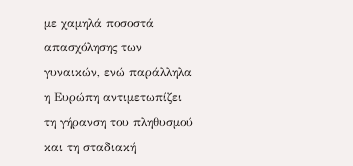με χαμηλά ποσοστά απασχόλησης των γυναικών, ενώ παράλληλα η Ευρώπη αντιμετωπίζει τη γήρανση του πληθυσμού και τη σταδιακή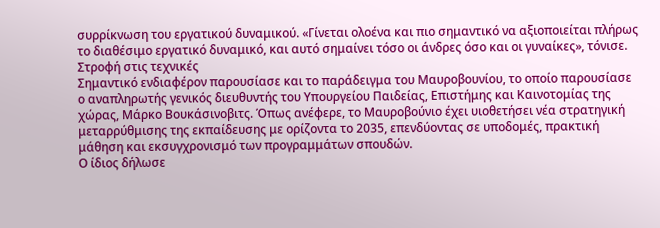συρρίκνωση του εργατικού δυναμικού. «Γίνεται ολοένα και πιο σημαντικό να αξιοποιείται πλήρως το διαθέσιμο εργατικό δυναμικό, και αυτό σημαίνει τόσο οι άνδρες όσο και οι γυναίκες», τόνισε.
Στροφή στις τεχνικές
Σημαντικό ενδιαφέρον παρουσίασε και το παράδειγμα του Μαυροβουνίου, το οποίο παρουσίασε ο αναπληρωτής γενικός διευθυντής του Υπουργείου Παιδείας, Επιστήμης και Καινοτομίας της χώρας, Μάρκο Βουκάσινοβιτς. Όπως ανέφερε, το Μαυροβούνιο έχει υιοθετήσει νέα στρατηγική μεταρρύθμισης της εκπαίδευσης με ορίζοντα το 2035, επενδύοντας σε υποδομές, πρακτική μάθηση και εκσυγχρονισμό των προγραμμάτων σπουδών.
Ο ίδιος δήλωσε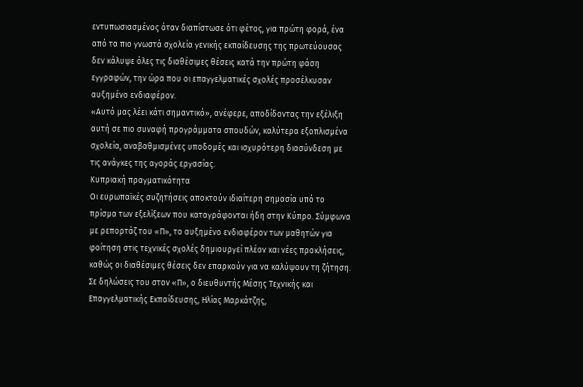εντυπωσιασμένος όταν διαπίστωσε ότι φέτος, για πρώτη φορά, ένα από τα πιο γνωστά σχολεία γενικής εκπαίδευσης της πρωτεύουσας δεν κάλυψε όλες τις διαθέσιμες θέσεις κατά την πρώτη φάση εγγραφών, την ώρα που οι επαγγελματικές σχολές προσέλκυσαν αυξημένο ενδιαφέρον.
«Αυτό μας λέει κάτι σημαντικό», ανέφερε, αποδίδοντας την εξέλιξη αυτή σε πιο συναφή προγράμματα σπουδών, καλύτερα εξοπλισμένα σχολεία, αναβαθμισμένες υποδομές και ισχυρότερη διασύνδεση με τις ανάγκες της αγοράς εργασίας.
Κυπριακή πραγματικότητα
Οι ευρωπαϊκές συζητήσεις αποκτούν ιδιαίτερη σημασία υπό το πρίσμα των εξελίξεων που καταγράφονται ήδη στην Κύπρο. Σύμφωνα με ρεπορτάζ του «Π», το αυξημένο ενδιαφέρον των μαθητών για φοίτηση στις τεχνικές σχολές δημιουργεί πλέον και νέες προκλήσεις, καθώς οι διαθέσιμες θέσεις δεν επαρκούν για να καλύψουν τη ζήτηση. Σε δηλώσεις του στον «Π», ο διευθυντής Μέσης Τεχνικής και Επαγγελματικής Εκπαίδευσης, Ηλίας Μαρκάτζης,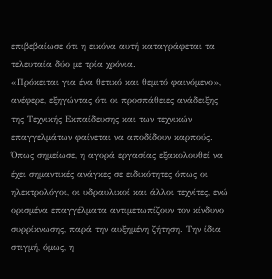επιβεβαίωσε ότι η εικόνα αυτή καταγράφεται τα τελευταία δύο με τρία χρόνια.
«Πρόκειται για ένα θετικό και θεμιτό φαινόμενο», ανέφερε, εξηγώντας ότι οι προσπάθειες ανάδειξης της Τεχνικής Εκπαίδευσης και των τεχνικών επαγγελμάτων φαίνεται να αποδίδουν καρπούς. Όπως σημείωσε, η αγορά εργασίας εξακολουθεί να έχει σημαντικές ανάγκες σε ειδικότητες όπως οι ηλεκτρολόγοι, οι υδραυλικοί και άλλοι τεχνίτες, ενώ ορισμένα επαγγέλματα αντιμετωπίζουν τον κίνδυνο συρρίκνωσης, παρά την αυξημένη ζήτηση. Την ίδια στιγμή, όμως, η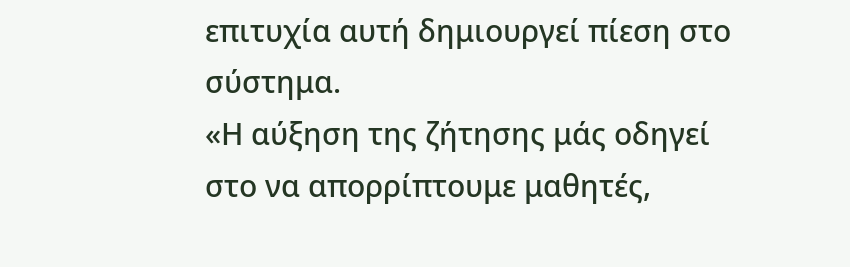επιτυχία αυτή δημιουργεί πίεση στο σύστημα.
«Η αύξηση της ζήτησης μάς οδηγεί στο να απορρίπτουμε μαθητές,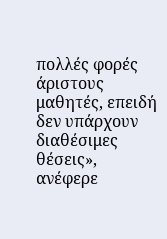πολλές φορές άριστους μαθητές, επειδή δεν υπάρχουν διαθέσιμες θέσεις», ανέφερε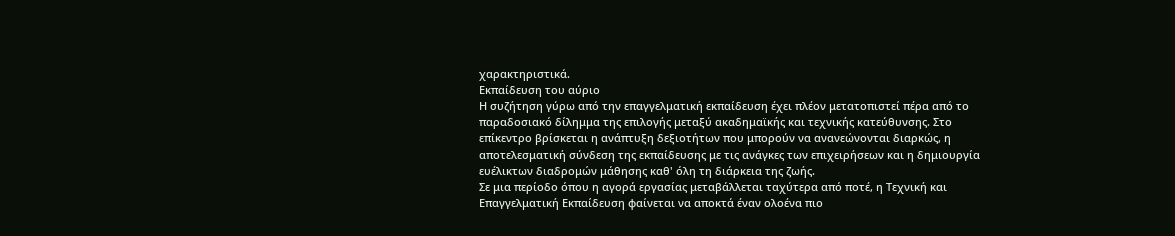χαρακτηριστικά.
Εκπαίδευση του αύριο
Η συζήτηση γύρω από την επαγγελματική εκπαίδευση έχει πλέον μετατοπιστεί πέρα από το παραδοσιακό δίλημμα της επιλογής μεταξύ ακαδημαϊκής και τεχνικής κατεύθυνσης. Στο επίκεντρο βρίσκεται η ανάπτυξη δεξιοτήτων που μπορούν να ανανεώνονται διαρκώς, η αποτελεσματική σύνδεση της εκπαίδευσης με τις ανάγκες των επιχειρήσεων και η δημιουργία ευέλικτων διαδρομών μάθησης καθ' όλη τη διάρκεια της ζωής.
Σε μια περίοδο όπου η αγορά εργασίας μεταβάλλεται ταχύτερα από ποτέ, η Τεχνική και Επαγγελματική Εκπαίδευση φαίνεται να αποκτά έναν ολοένα πιο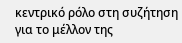κεντρικό ρόλο στη συζήτηση για το μέλλον της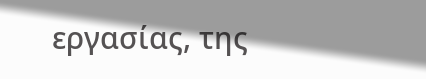εργασίας, της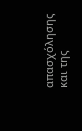απασχόλησης και της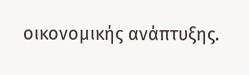οικονομικής ανάπτυξης.